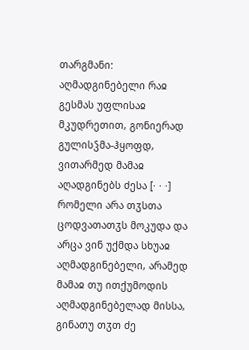თარგმანი: აღმადგინებელი რაჲ გესმას უფლისაჲ მკუდრეთით, გონიერად გულისჴმა-ჰყოფდ, ვითარმედ მამაჲ აღადგინებს ძესა [· · ·] რომელი არა თჳსთა ცოდვათათჳს მოკუდა და არცა ვინ უქმდა სხუაჲ აღმადგინებელი, არამედ მამაჲ თუ ითქუმოდის აღმადგინებელად მისსა, გინათუ თჳთ ძე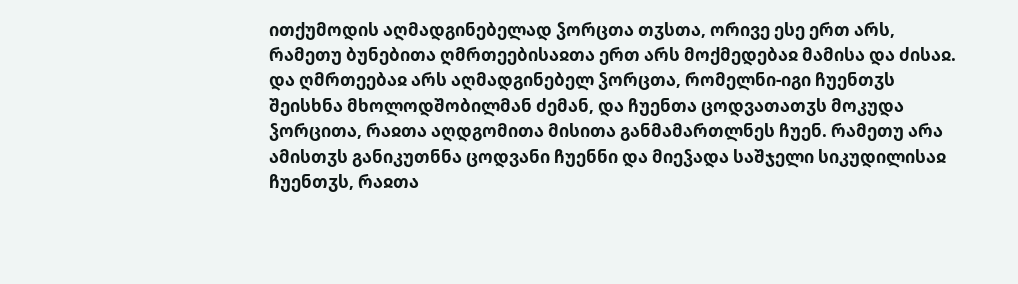ითქუმოდის აღმადგინებელად ჴორცთა თჳსთა, ორივე ესე ერთ არს, რამეთუ ბუნებითა ღმრთეებისაჲთა ერთ არს მოქმედებაჲ მამისა და ძისაჲ. და ღმრთეებაჲ არს აღმადგინებელ ჴორცთა, რომელნი-იგი ჩუენთჳს შეისხნა მხოლოდშობილმან ძემან, და ჩუენთა ცოდვათათჳს მოკუდა ჴორცითა, რაჲთა აღდგომითა მისითა განმამართლნეს ჩუენ. რამეთუ არა ამისთჳს განიკუთნნა ცოდვანი ჩუენნი და მიეჴადა საშჯელი სიკუდილისაჲ ჩუენთჳს, რაჲთა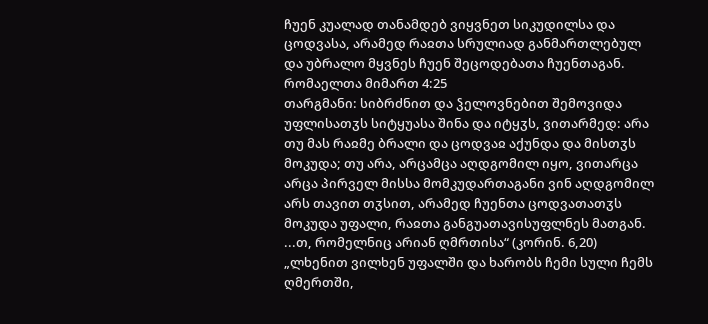ჩუენ კუალად თანამდებ ვიყვნეთ სიკუდილსა და ცოდვასა, არამედ რაჲთა სრულიად განმართლებულ და უბრალო მყვნეს ჩუენ შეცოდებათა ჩუენთაგან.
რომაელთა მიმართ 4:25
თარგმანი: სიბრძნით და ჴელოვნებით შემოვიდა უფლისათჳს სიტყუასა შინა და იტყჳს, ვითარმედ: არა თუ მას რაჲმე ბრალი და ცოდვაჲ აქუნდა და მისთჳს მოკუდა; თუ არა, არცამცა აღდგომილ იყო, ვითარცა არცა პირველ მისსა მომკუდართაგანი ვინ აღდგომილ არს თავით თჳსით, არამედ ჩუენთა ცოდვათათჳს მოკუდა უფალი, რაჲთა განგუათავისუფლნეს მათგან.
...თ, რომელნიც არიან ღმრთისა“ (კორინ. 6,20) „ლხენით ვილხენ უფალში და ხარობს ჩემი სული ჩემს ღმერთში,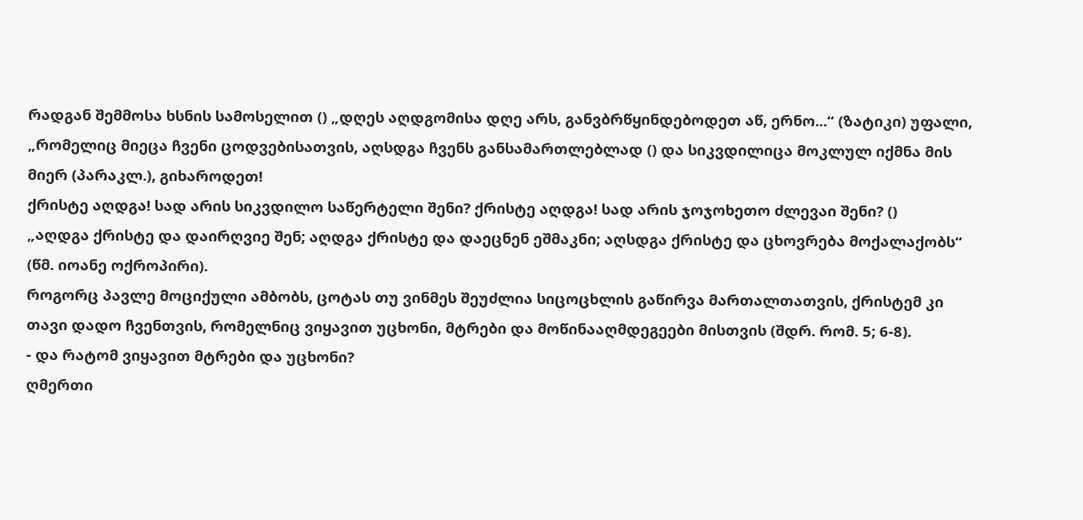რადგან შემმოსა ხსნის სამოსელით () „დღეს აღდგომისა დღე არს, განვბრწყინდებოდეთ აწ, ერნო...“ (ზატიკი) უფალი, „რომელიც მიეცა ჩვენი ცოდვებისათვის, აღსდგა ჩვენს განსამართლებლად () და სიკვდილიცა მოკლულ იქმნა მის მიერ (პარაკლ.), გიხაროდეთ!
ქრისტე აღდგა! სად არის სიკვდილო საწერტელი შენი? ქრისტე აღდგა! სად არის ჯოჯოხეთო ძლევაი შენი? ()
„აღდგა ქრისტე და დაირღვიე შენ; აღდგა ქრისტე და დაეცნენ ეშმაკნი; აღსდგა ქრისტე და ცხოვრება მოქალაქობს“ (წმ. იოანე ოქროპირი).
როგორც პავლე მოციქული ამბობს, ცოტას თუ ვინმეს შეუძლია სიცოცხლის გაწირვა მართალთათვის, ქრისტემ კი თავი დადო ჩვენთვის, რომელნიც ვიყავით უცხონი, მტრები და მოწინააღმდეგეები მისთვის (შდრ. რომ. 5; 6-8).
- და რატომ ვიყავით მტრები და უცხონი?
ღმერთი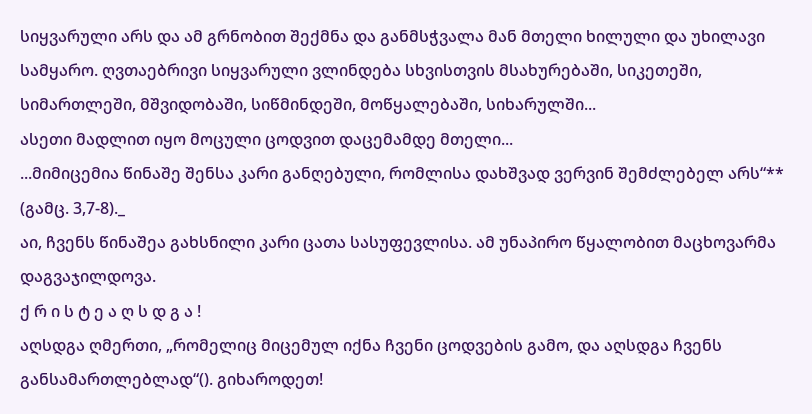სიყვარული არს და ამ გრნობით შექმნა და განმსჭვალა მან მთელი ხილული და უხილავი სამყარო. ღვთაებრივი სიყვარული ვლინდება სხვისთვის მსახურებაში, სიკეთეში, სიმართლეში, მშვიდობაში, სიწმინდეში, მოწყალებაში, სიხარულში...
ასეთი მადლით იყო მოცული ცოდვით დაცემამდე მთელი...
...მიმიცემია წინაშე შენსა კარი განღებული, რომლისა დახშვად ვერვინ შემძლებელ არს“** (გამც. 3,7-8)._
აი, ჩვენს წინაშეა გახსნილი კარი ცათა სასუფევლისა. ამ უნაპირო წყალობით მაცხოვარმა დაგვაჯილდოვა.
ქ რ ი ს ტ ე ა ღ ს დ გ ა !
აღსდგა ღმერთი, „რომელიც მიცემულ იქნა ჩვენი ცოდვების გამო, და აღსდგა ჩვენს განსამართლებლად“(). გიხაროდეთ!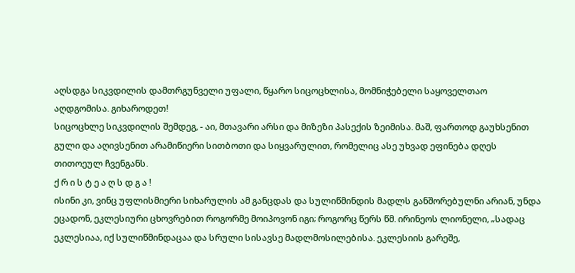აღსდგა სიკვდილის დამთრგუნველი უფალი, წყარო სიცოცხლისა, მომნიჭებელი საყოველთაო აღდგომისა. გიხაროდეთ!
სიცოცხლე სიკვდილის შემდეგ, - აი, მთავარი არსი და მიზეზი პასექის ზეიმისა. მაშ, ფართოდ გაუხსენით გული და აღივსენით არამიწიერი სითბოთი და სიყვარულით, რომელიც ასე უხვად ეფინება დღეს თითოეულ ჩვენგანს.
ქ რ ი ს ტ ე ა ღ ს დ გ ა !
ისინი კი, ვინც უფლისმიერი სიხარულის ამ განცდას და სულიწმინდის მადლს განშორებულნი არიან, უნდა ეცადონ, ეკლესიური ცხოვრებით როგორმე მოიპოვონ იგი; როგორც წერს წმ. ირინეოს ლიონელი, „სადაც ეკლესიაა, იქ სულიწმინდაცაა და სრული სისავსე მადლმოსილებისა. ეკლესიის გარეშე,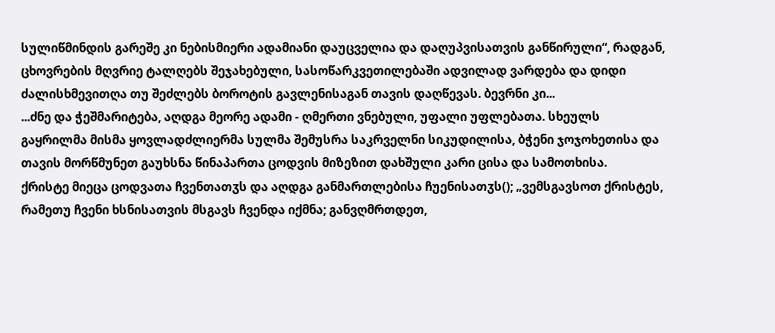სულიწმინდის გარეშე კი ნებისმიერი ადამიანი დაუცველია და დაღუპვისათვის განწირული“, რადგან, ცხოვრების მღვრიე ტალღებს შეჯახებული, სასოწარკვეთილებაში ადვილად ვარდება და დიდი ძალისხმევითღა თუ შეძლებს ბოროტის გავლენისაგან თავის დაღწევას. ბევრნი კი...
...ძნე და ჭეშმარიტება, აღდგა მეორე ადამი - ღმერთი ვნებული, უფალი უფლებათა. სხეულს გაყრილმა მისმა ყოვლადძლიერმა სულმა შემუსრა საკრველნი სიკუდილისა, ბჭენი ჯოჯოხეთისა და თავის მორწმუნეთ გაუხსნა წინაპართა ცოდვის მიზეზით დახშული კარი ცისა და სამოთხისა.
ქრისტე მიეცა ცოდვათა ჩვენთათჳს და აღდგა განმართლებისა ჩუენისათჳს(); „ვემსგავსოთ ქრისტეს, რამეთუ ჩვენი ხსნისათვის მსგავს ჩვენდა იქმნა; განვღმრთდეთ,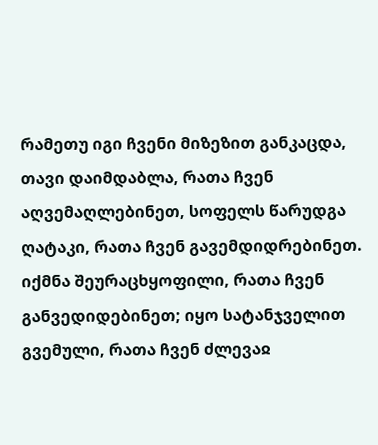რამეთუ იგი ჩვენი მიზეზით განკაცდა, თავი დაიმდაბლა, რათა ჩვენ აღვემაღლებინეთ, სოფელს წარუდგა ღატაკი, რათა ჩვენ გავემდიდრებინეთ. იქმნა შეურაცხყოფილი, რათა ჩვენ განვედიდებინეთ; იყო სატანჯველით გვემული, რათა ჩვენ ძლევაჲ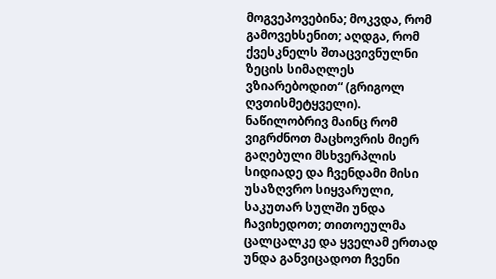მოგვეპოვებინა; მოკვდა, რომ გამოვეხსენით; აღდგა, რომ ქვესკნელს შთაცვივნულნი ზეცის სიმაღლეს ვზიარებოდით“ (გრიგოლ ღვთისმეტყველი).
ნაწილობრივ მაინც რომ ვიგრძნოთ მაცხოვრის მიერ გაღებული მსხვერპლის სიდიადე და ჩვენდამი მისი უსაზღვრო სიყვარული, საკუთარ სულში უნდა ჩავიხედოთ; თითოეულმა ცალცალკე და ყველამ ერთად უნდა განვიცადოთ ჩვენი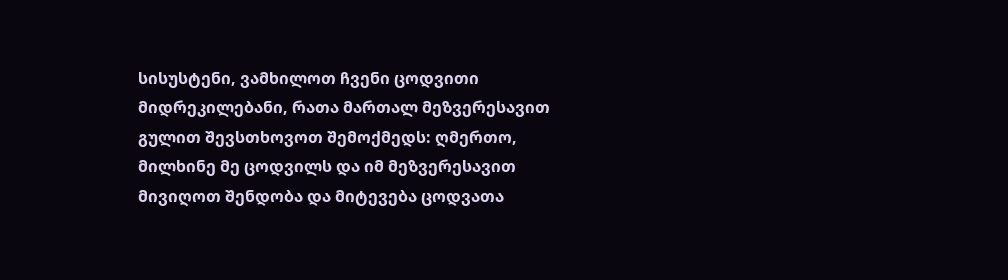სისუსტენი, ვამხილოთ ჩვენი ცოდვითი მიდრეკილებანი, რათა მართალ მეზვერესავით გულით შევსთხოვოთ შემოქმედს: ღმერთო, მილხინე მე ცოდვილს და იმ მეზვერესავით მივიღოთ შენდობა და მიტევება ცოდვათა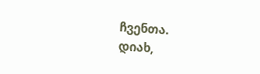ჩვენთა.
დიახ,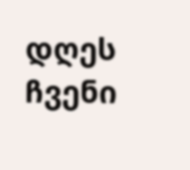დღეს ჩვენი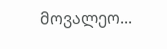მოვალეო...